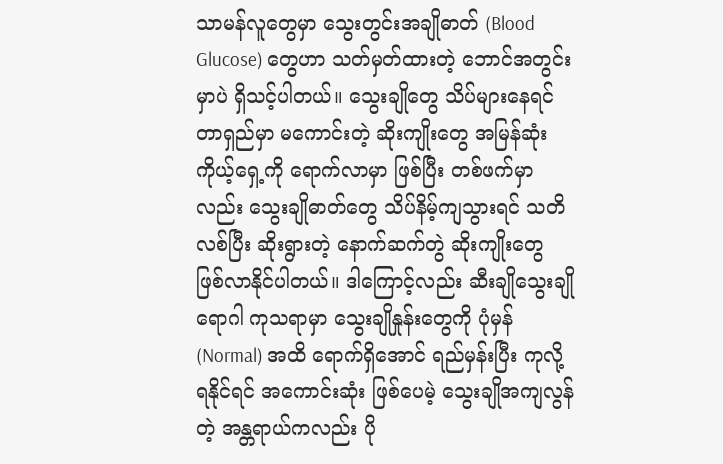သာမန်လူတွေမှာ သွေးတွင်းအချိုဓာတ် (Blood Glucose) တွေဟာ သတ်မှတ်ထားတဲ့ ဘောင်အတွင်းမှာပဲ ရှိသင့်ပါတယ်။ သွေးချိုတွေ သိပ်များနေရင် တာရှည်မှာ မကောင်းတဲ့ ဆိုးကျိုးတွေ အမြန်ဆုံး ကိုယ့်ရှေ့ကို ရောက်လာမှာ ဖြစ်ပြီး တစ်ဖက်မှာလည်း သွေးချိုဓာတ်တွေ သိပ်နိမ့်ကျသွားရင် သတိလစ်ပြီး ဆိုးရွားတဲ့ နောက်ဆက်တွဲ ဆိုးကျိုးတွေ ဖြစ်လာနိုင်ပါတယ်။ ဒါကြောင့်လည်း ဆီးချိုသွေးချိုရောဂါ ကုသရာမှာ သွေးချိုနှုန်းတွေကို ပုံမှန် (Normal) အထိ ရောက်ရှိအောင် ရည်မှန်းပြီး ကုလို့ရနိုင်ရင် အကောင်းဆုံး ဖြစ်ပေမဲ့ သွေးချိုအကျလွန်တဲ့ အန္တရာယ်ကလည်း ပို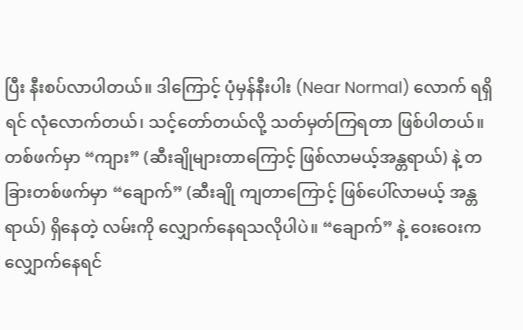ပြီး နီးစပ်လာပါတယ်။ ဒါကြောင့် ပုံမှန်နီးပါး (Near Normal) လောက် ရရှိရင် လုံလောက်တယ်၊ သင့်တော်တယ်လို့ သတ်မှတ်ကြရတာ ဖြစ်ပါတယ်။ တစ်ဖက်မှာ “ကျား” (ဆီးချိုများတာကြောင့် ဖြစ်လာမယ့်အန္တရာယ်) နဲ့ တခြားတစ်ဖက်မှာ “ချောက်” (ဆီးချို ကျတာကြောင့် ဖြစ်ပေါ်လာမယ့် အန္တရာယ်) ရှိနေတဲ့ လမ်းကို လျှောက်နေရသလိုပါပဲ။ “ချောက်” နဲ့ ဝေးဝေးက လျှောက်နေရင်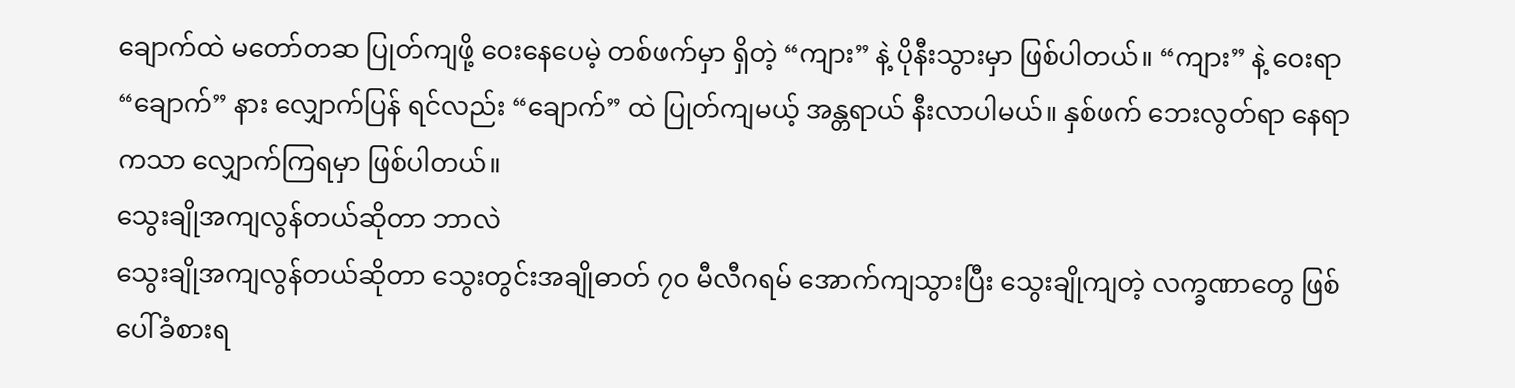ချောက်ထဲ မတော်တဆ ပြုတ်ကျဖို့ ဝေးနေပေမဲ့ တစ်ဖက်မှာ ရှိတဲ့ “ကျား” နဲ့ ပိုနီးသွားမှာ ဖြစ်ပါတယ်။ “ကျား” နဲ့ ဝေးရာ “ချောက်” နား လျှောက်ပြန် ရင်လည်း “ချောက်” ထဲ ပြုတ်ကျမယ့် အန္တရာယ် နီးလာပါမယ်။ နှစ်ဖက် ဘေးလွတ်ရာ နေရာကသာ လျှောက်ကြရမှာ ဖြစ်ပါတယ်။
သွေးချိုအကျလွန်တယ်ဆိုတာ ဘာလဲ
သွေးချိုအကျလွန်တယ်ဆိုတာ သွေးတွင်းအချိုဓာတ် ၇၀ မီလီဂရမ် အောက်ကျသွားပြီး သွေးချိုကျတဲ့ လက္ခဏာတွေ ဖြစ်ပေါ်ခံစားရ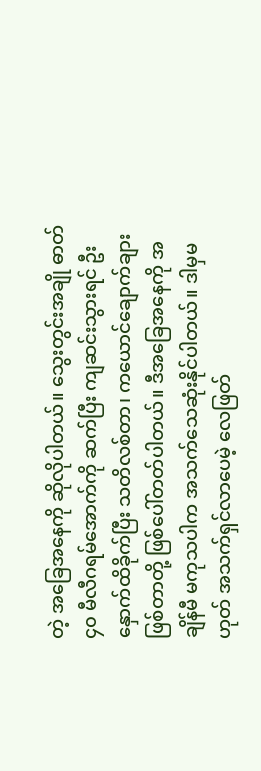တဲ့ အခြေအနေကို ဆိုလိုပါတယ်။ သွေးတွင်းအချို ဓာတ် ၄၀ မီလီဂရမ်အောက်ကို ဆက်ပြီး ကျဆင်းသွားရင် ဦးနှောက်ထိခိုက်ပြီး သတိလစ်တာ၊ ကယောင်ချောက်ချားဖြစ်တာတို့ ဖြစ်ပေါ်တတ်ပါတယ်။ ဒီအခြေအနေကို အချိန်မီ မကုသပါက အသက်သေဆုံးနိုင်ပါတယ်။ ဒါမှမဟုတ် အသက်ရှင်လာပေမဲ့ လေဖြတ်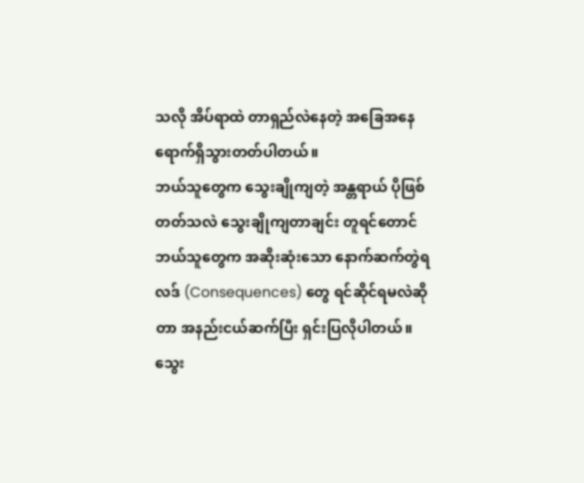သလို အိပ်ရာထဲ တာရှည်လဲနေတဲ့ အခြေအနေ ရောက်ရှိသွားတတ်ပါတယ်။
ဘယ်သူတွေက သွေးချိုကျတဲ့ အန္တရာယ် ပိုဖြစ်တတ်သလဲ သွေးချိုကျတာချင်း တူရင်တောင် ဘယ်သူတွေက အဆိုးဆုံးသော နောက်ဆက်တွဲရလဒ် (Consequences) တွေ ရင်ဆိုင်ရမလဲဆိုတာ အနည်းငယ်ဆက်ပြီး ရှင်းပြလိုပါတယ်။
သွေး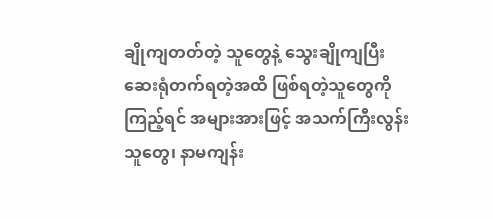ချိုကျတတ်တဲ့ သူတွေနဲ့ သွေးချိုကျပြီး ဆေးရုံတက်ရတဲ့အထိ ဖြစ်ရတဲ့သူတွေကို ကြည့်ရင် အများအားဖြင့် အသက်ကြီးလွန်းသူတွေ၊ နာမကျန်း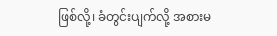ဖြစ်လို့၊ ခံတွင်းပျက်လို့ အစားမ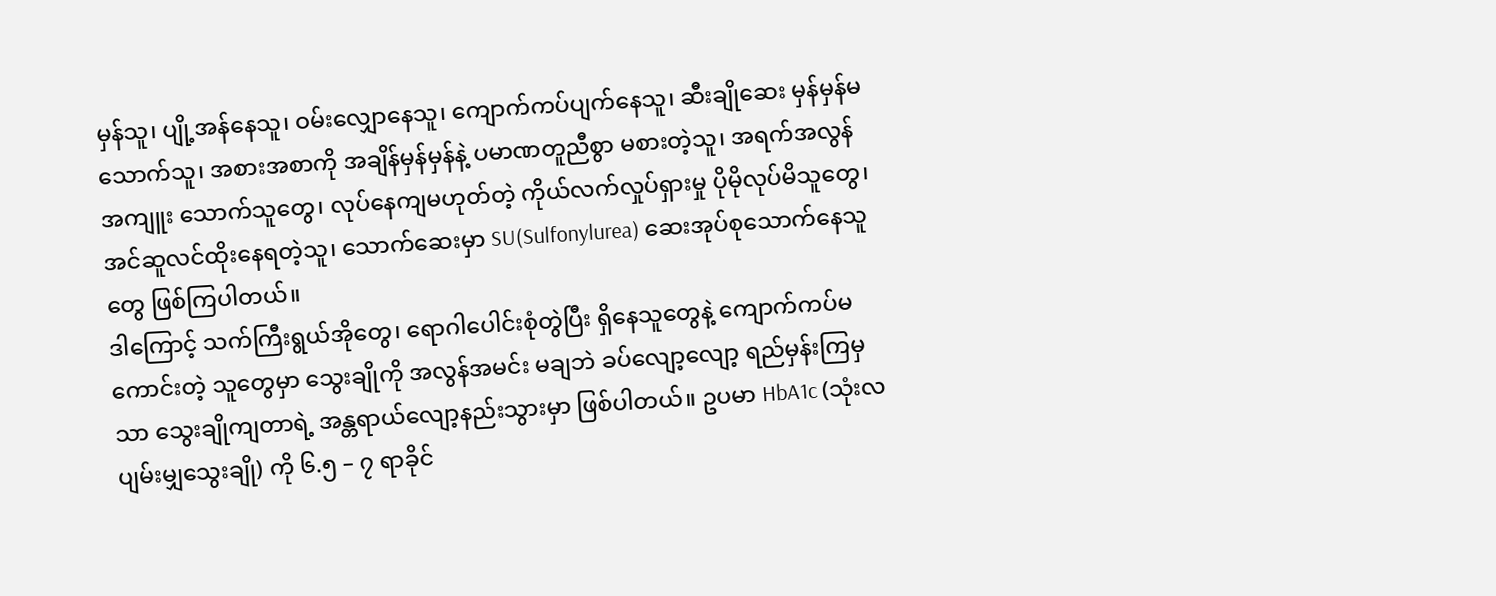မှန်သူ၊ ပျို့အန်နေသူ၊ ဝမ်းလျှောနေသူ၊ ကျောက်ကပ်ပျက်နေသူ၊ ဆီးချိုဆေး မှန်မှန်မသောက်သူ၊ အစားအစာကို အချိန်မှန်မှန်နဲ့ ပမာဏတူညီစွာ မစားတဲ့သူ၊ အရက်အလွန်အကျူး သောက်သူတွေ၊ လုပ်နေကျမဟုတ်တဲ့ ကိုယ်လက်လှုပ်ရှားမှု ပိုမိုလုပ်မိသူတွေ၊ အင်ဆူလင်ထိုးနေရတဲ့သူ၊ သောက်ဆေးမှာ SU(Sulfonylurea) ဆေးအုပ်စုသောက်နေသူတွေ ဖြစ်ကြပါတယ်။
ဒါကြောင့် သက်ကြီးရွယ်အိုတွေ၊ ရောဂါပေါင်းစုံတွဲပြီး ရှိနေသူတွေနဲ့ ကျောက်ကပ်မကောင်းတဲ့ သူတွေမှာ သွေးချိုကို အလွန်အမင်း မချဘဲ ခပ်လျော့လျော့ ရည်မှန်းကြမှသာ သွေးချိုကျတာရဲ့ အန္တရာယ်လျော့နည်းသွားမှာ ဖြစ်ပါတယ်။ ဥပမာ HbA1c (သုံးလ ပျမ်းမျှသွေးချို) ကို ၆.၅ – ၇ ရာခိုင်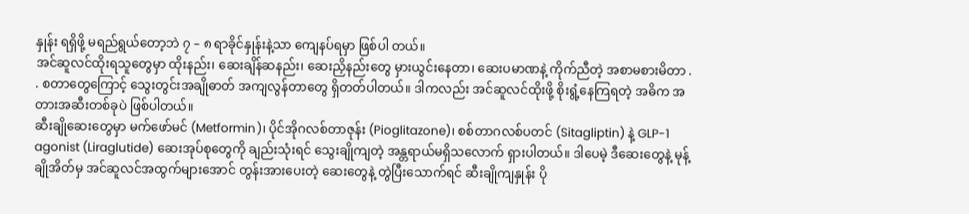နှုန်း ရရှိဖို့ မရည်ရွယ်တော့ဘဲ ၇ – ၈ ရာခိုင်နှုန်းနဲ့သာ ကျေနပ်ရမှာ ဖြစ်ပါ တယ်။
အင်ဆူလင်ထိုးရသူတွေမှာ ထိုးနည်း၊ ဆေးချိန်ဆနည်း၊ ဆေးညှိနည်းတွေ မှားယွင်းနေတာ၊ ဆေးပမာဏနဲ့ ကိုက်ညီတဲ့ အစာမစားမိတာ . . စတာတွေကြောင့် သွေးတွင်းအချိုဓာတ် အကျလွန်တာတွေ ရှိတတ်ပါတယ်။ ဒါကလည်း အင်ဆူလင်ထိုးဖို့ စိုးရွံ့နေကြရတဲ့ အဓိက အတားအဆီးတစ်ခုပဲ ဖြစ်ပါတယ်။
ဆီးချိုဆေးတွေမှာ မက်ဖော်မင် (Metformin)၊ ပိုင်အိုဂလစ်တာဇုန်း (Pioglitazone)၊ စစ်တာဂလစ်ပတင် (Sitagliptin) နဲ့ GLP-1 agonist (Liraglutide) ဆေးအုပ်စုတွေကို ချည်းသုံးရင် သွေးချိုကျတဲ့ အန္တရာယ်မရှိသလောက် ရှားပါတယ်။ ဒါပေမဲ့ ဒီဆေးတွေနဲ့ မုန့်ချိုအိတ်မှ အင်ဆူလင်အထွက်များအောင် တွန်းအားပေးတဲ့ ဆေးတွေနဲ့ တွဲပြီးသောက်ရင် ဆီးချိုကျနှုန်း ပို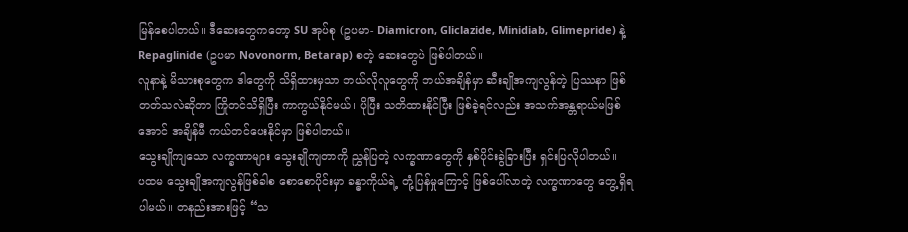မြန်စေပါတယ်။ ဒီဆေးတွေကတော့ SU အုပ်စု (ဥပမာ- Diamicron, Gliclazide, Minidiab, Glimepride) နဲ့ Repaglinide (ဥပမာ Novonorm, Betarap) စတဲ့ ဆေးတွေပဲ ဖြစ်ပါတယ်။
လူနာနဲ့ မိသားစုတွေက ဒါတွေကို သိရှိထားမှသာ ဘယ်လိုလူတွေကို ဘယ်အချိန်မှာ ဆီးချိုအကျလွန်တဲ့ ပြဿနာ ဖြစ်တတ်သလဲဆိုတာ ကြိုတင်သိရှိပြီး ကာကွယ်နိုင်မယ်၊ ပိုပြီး သတိထားနိုင်ပြီး ဖြစ်ခဲ့ရင်လည်း အသက်အန္တရာယ်မဖြစ်အောင် အချိန်မီ ကယ်တင်ပေးနိုင်မှာ ဖြစ်ပါတယ်။
သွေးချိုကျသော လက္ခဏာများ သွေးချိုကျတာကို ညွှန်ပြတဲ့ လက္ခဏာတွေကို နှစ်ပိုင်းခွဲခြားပြီး ရှင်းပြလိုပါတယ်။
ပထမ သွေးချိုအကျလွန်ဖြစ်ခါစ စောစောပိုင်းမှာ ခန္ဓာကိုယ်ရဲ့ တုံ့ပြန်မှုကြောင့် ဖြစ်ပေါ်လာတဲ့ လက္ခဏာတွေ တွေ့ရှိရပါမယ်။ တနည်းအားဖြင့် “သ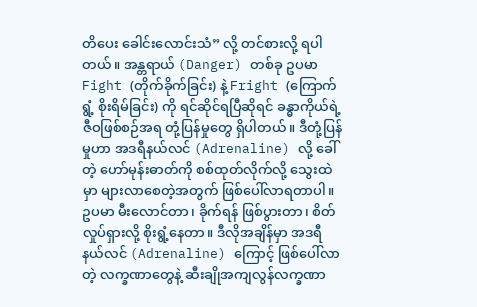တိပေး ခေါင်းလောင်းသံ” လို့ တင်စားလို့ ရပါတယ်။ အန္တရာယ် (Danger) တစ်ခု ဥပမာ Fight (တိုက်ခိုက်ခြင်း) နဲ့ Fright (ကြောက်ရွံ့ စိုးရိမ်ခြင်း) ကို ရင်ဆိုင်ရပြီဆိုရင် ခန္ဓာကိုယ်ရဲ့ ဇီဝဖြစ်စဉ်အရ တုံ့ပြန်မှုတွေ ရှိပါတယ်။ ဒီတုံ့ပြန်မှုဟာ အဒရီနယ်လင် (Adrenaline) လို့ ခေါ်တဲ့ ဟော်မုန်းဓာတ်ကို စစ်ထုတ်လိုက်လို့ သွေးထဲမှာ များလာစေတဲ့အတွက် ဖြစ်ပေါ်လာရတာပါ။ ဥပမာ မီးလောင်တာ၊ ခိုက်ရန် ဖြစ်ပွားတာ၊ စိတ်လှုပ်ရှားလို့ စိုးရွံ့နေတာ။ ဒီလိုအချိန်မှာ အဒရီနယ်လင် (Adrenaline) ကြောင့် ဖြစ်ပေါ်လာတဲ့ လက္ခဏာတွေနဲ့ ဆီးချိုအကျလွန်လက္ခဏာ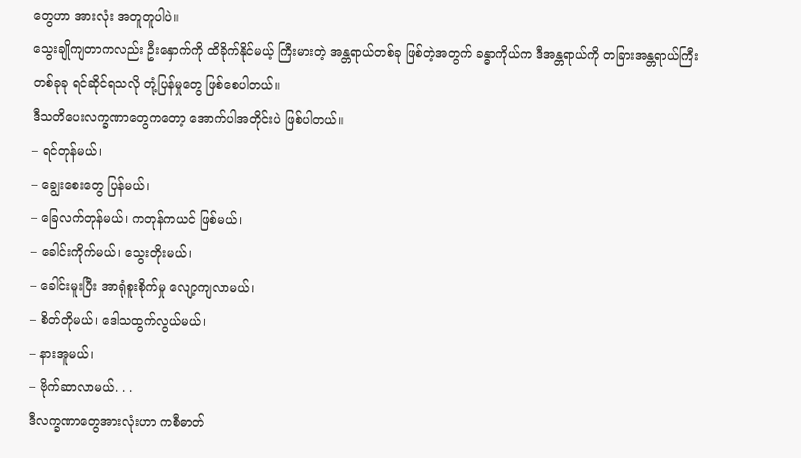တွေဟာ အားလုံး အတူတူပါပဲ။
သွေးချိုကျတာကလည်း ဦးနှောက်ကို ထိခိုက်နိုင်မယ့် ကြီးမားတဲ့ အန္တရာယ်တစ်ခု ဖြစ်တဲ့အတွက် ခန္ဓာကိုယ်က ဒီအန္တရာယ်ကို တခြားအန္တရာယ်ကြီး တစ်ခုခု ရင်ဆိုင်ရသလို တုံ့ပြန်မှုတွေ ဖြစ်စေပါတယ်။
ဒီသတိပေးလက္ခဏာတွေကတော့ အောက်ပါအတိုင်းပဲ ဖြစ်ပါတယ်။
– ရင်တုန်မယ်၊
– ချွေးစေးတွေ ပြန်မယ်၊
– ခြေလက်တုန်မယ်၊ ကတုန်ကယင် ဖြစ်မယ်၊
– ခေါင်းကိုက်မယ်၊ သွေးတိုးမယ်၊
– ခေါင်းမူးပြီး အာရုံစူးစိုက်မှု လျော့ကျလာမယ်၊
– စိတ်တိုမယ်၊ ဒေါသထွက်လွယ်မယ်၊
– နားအူမယ်၊
– ဗိုက်ဆာလာမယ်. . .
ဒီလက္ခဏာတွေအားလုံးဟာ ကစီဓာတ်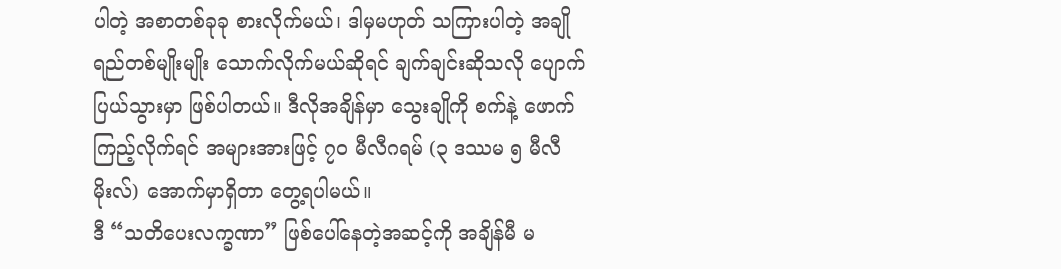ပါတဲ့ အစာတစ်ခုခု စားလိုက်မယ်၊ ဒါမှမဟုတ် သကြားပါတဲ့ အချိုရည်တစ်မျိုးမျိုး သောက်လိုက်မယ်ဆိုရင် ချက်ချင်းဆိုသလို ပျောက်ပြယ်သွားမှာ ဖြစ်ပါတယ်။ ဒီလိုအချိန်မှာ သွေးချိုကို စက်နဲ့ ဖောက်ကြည့်လိုက်ရင် အများအားဖြင့် ၇၀ မီလီဂရမ် (၃ ဒဿမ ၅ မီလီမိုးလ်) အောက်မှာရှိတာ တွေ့ရပါမယ်။
ဒီ “သတိပေးလက္ခဏာ” ဖြစ်ပေါ်နေတဲ့အဆင့်ကို အချိန်မီ မ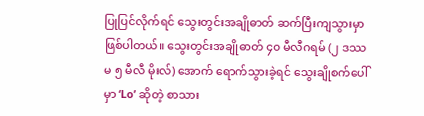ပြုပြင်လိုက်ရင် သွေးတွင်းအချိုဓာတ် ဆက်ပြီးကျသွားမှာ ဖြစ်ပါတယ်။ သွေးတွင်းအချိုဓာတ် ၄၀ မီလီဂရမ် (၂ ဒဿမ ၅ မီလီ မိုးလ်) အောက် ရောက်သွားခဲ့ရင် သွေးချိုစက်ပေါ်မှာ ‘Lo’ ဆိုတဲ့ စာသား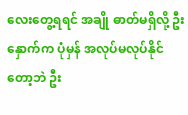လေးတွေ့ရရင် အချို ဓာတ်မရှိလို့ ဦးနှောက်က ပုံမှန် အလုပ်မလုပ်နိုင်တော့ဘဲ ဦး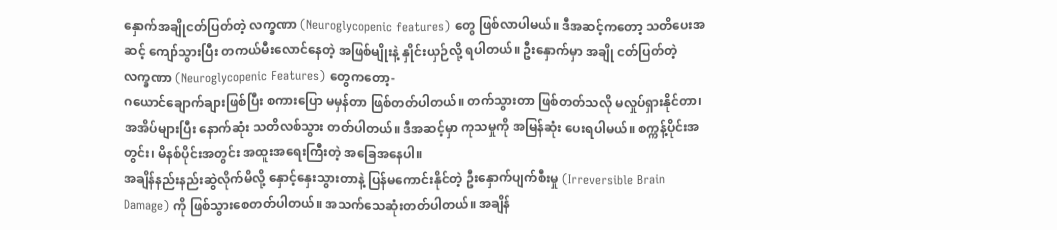နှောက်အချိုငတ်ပြတ်တဲ့ လက္ခဏာ (Neuroglycopenic features) တွေ ဖြစ်လာပါမယ်။ ဒီအဆင့်ကတော့ သတိပေးအဆင့် ကျော်သွားပြီး တကယ်မီးလောင်နေတဲ့ အဖြစ်မျိုးနဲ့ နှိုင်းယှဉ်လို့ ရပါတယ်။ ဦးနှောက်မှာ အချို ငတ်ပြတ်တဲ့ လက္ခဏာ (Neuroglycopenic Features) တွေကတော့-
ဂယောင်ချောက်ချားဖြစ်ပြီး စကားပြော မမှန်တာ ဖြစ်တတ်ပါတယ်။ တက်သွားတာ ဖြစ်တတ်သလို မလှုပ်ရှားနိုင်တာ၊ အအိပ်များပြီး နောက်ဆုံး သတိလစ်သွား တတ်ပါတယ်။ ဒီအဆင့်မှာ ကုသမှုကို အမြန်ဆုံး ပေးရပါမယ်။ စက္ကန့်ပိုင်းအတွင်း၊ မိနစ်ပိုင်းအတွင်း အထူးအရေးကြီးတဲ့ အခြေအနေပါ။
အချိန်နည်းနည်းဆွဲလိုက်မိလို့ နှောင့်နှေးသွားတာနဲ့ ပြန်မကောင်းနိုင်တဲ့ ဦးနှောက်ပျက်စီးမှု (Irreversible Brain Damage) ကို ဖြစ်သွားစေတတ်ပါတယ်။ အသက်သေဆုံးတတ်ပါတယ်။ အချိန်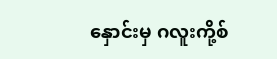နှောင်းမှ ဂလူးကို့စ်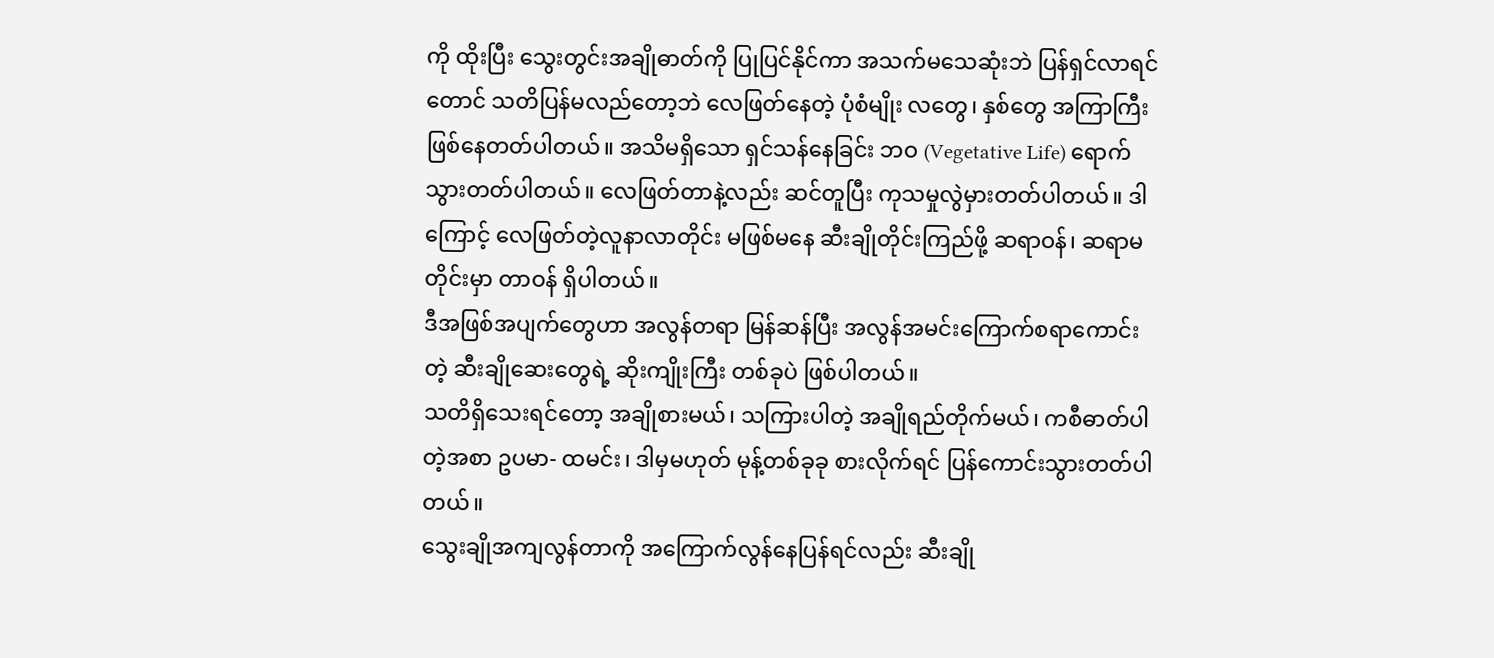ကို ထိုးပြီး သွေးတွင်းအချိုဓာတ်ကို ပြုပြင်နိုင်ကာ အသက်မသေဆုံးဘဲ ပြန်ရှင်လာရင်တောင် သတိပြန်မလည်တော့ဘဲ လေဖြတ်နေတဲ့ ပုံစံမျိုး လတွေ၊ နှစ်တွေ အကြာကြီး ဖြစ်နေတတ်ပါတယ်။ အသိမရှိသော ရှင်သန်နေခြင်း ဘဝ (Vegetative Life) ရောက်သွားတတ်ပါတယ်။ လေဖြတ်တာနဲ့လည်း ဆင်တူပြီး ကုသမှုလွဲမှားတတ်ပါတယ်။ ဒါကြောင့် လေဖြတ်တဲ့လူနာလာတိုင်း မဖြစ်မနေ ဆီးချိုတိုင်းကြည်ဖို့ ဆရာဝန်၊ ဆရာမတိုင်းမှာ တာဝန် ရှိပါတယ်။
ဒီအဖြစ်အပျက်တွေဟာ အလွန်တရာ မြန်ဆန်ပြီး အလွန်အမင်းကြောက်စရာကောင်းတဲ့ ဆီးချိုဆေးတွေရဲ့ ဆိုးကျိုးကြီး တစ်ခုပဲ ဖြစ်ပါတယ်။
သတိရှိသေးရင်တော့ အချိုစားမယ်၊ သကြားပါတဲ့ အချိုရည်တိုက်မယ်၊ ကစီဓာတ်ပါတဲ့အစာ ဥပမာ- ထမင်း၊ ဒါမှမဟုတ် မုန့်တစ်ခုခု စားလိုက်ရင် ပြန်ကောင်းသွားတတ်ပါတယ်။
သွေးချိုအကျလွန်တာကို အကြောက်လွန်နေပြန်ရင်လည်း ဆီးချို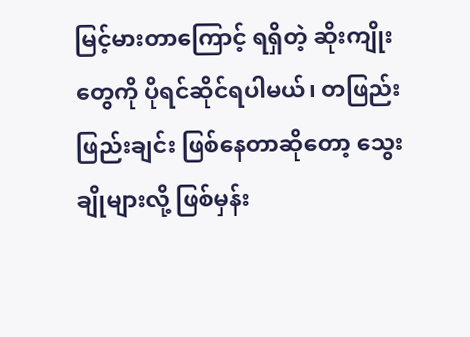မြင့်မားတာကြောင့် ရရှိတဲ့ ဆိုးကျိုးတွေကို ပိုရင်ဆိုင်ရပါမယ်၊ တဖြည်းဖြည်းချင်း ဖြစ်နေတာဆိုတော့ သွေးချိုများလို့ ဖြစ်မှန်း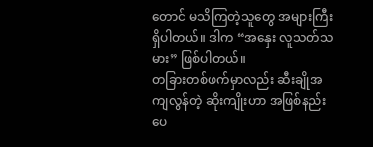တောင် မသိကြတဲ့သူတွေ အများကြီး ရှိပါတယ်။ ဒါက “အနှေး လူသတ်သမား” ဖြစ်ပါတယ်။
တခြားတစ်ဖက်မှာလည်း ဆီးချိုအကျလွန်တဲ့ ဆိုးကျိုးဟာ အဖြစ်နည်းပေ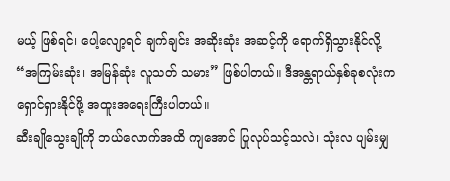မယ့် ဖြစ်ရင်၊ ပေါ့လျော့ရင် ချက်ချင်း အဆိုးဆုံး အဆင့်ကို ရောက်ရှိသွားနိုင်လို့ “အကြမ်းဆုံး၊ အမြန်ဆုံး လူသတ် သမား” ဖြစ်ပါတယ်။ ဒီအန္တရာယ်နှစ်ခုစလုံးက ရှောင်ရှားနိုင်ဖို့ အထူးအရေးကြီးပါတယ်။
ဆီးချိုသွေးချိုကို ဘယ်လောက်အထိ ကျအောင် ပြုလုပ်သင့်သလဲ၊ သုံးလ ပျမ်းမျှ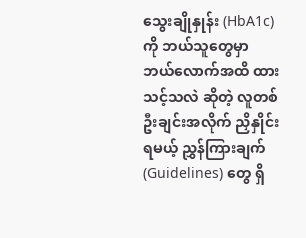သွေးချိုနှုန်း (HbA1c) ကို ဘယ်သူတွေမှာ ဘယ်လောက်အထိ ထားသင့်သလဲ ဆိုတဲ့ လူတစ်ဦးချင်းအလိုက် ညှိနှိုင်းရမယ့် ညွှန်ကြားချက် (Guidelines) တွေ ရှိ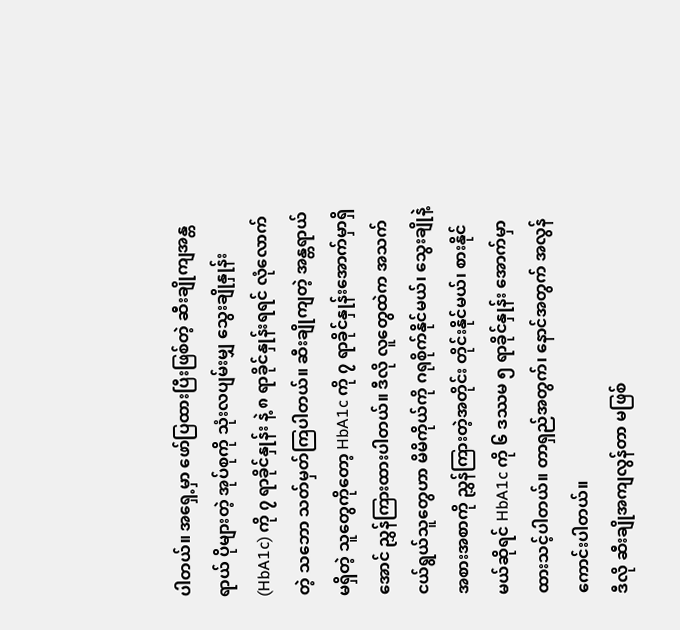ပါတယ်။ အရှေ့မှာ ဖော်ပြထားပြီးဖြစ်တဲ့ ဆီးချိုကျအန္တရာယ် ပိုများတဲ့ အုပ်စုကို သုံးလပျမ်းမျှ သွေးချိုနှုန်း (HbA1c) ကို ၇ ရာခိုင်နှုန်း နဲ့ ၈ ရာခိုင်နှုန်းရရင် လုံလောက်တဲ့ သဘော သတ်မှတ်ကြပါတယ်။ ဆီးချိုကျတဲ့ အန္တရာယ် မရှိတဲ့ သူတွေကိုတော့ HbA1c ကို ၇ ရာခိုင်နှုန်းအောက်မှာရှိအောင် ညွှန်ကြားထားပါတယ်။ ဒီလို လူတွေထဲက အသက်ငယ်ရွယ်သူတွေဟာ မိမိကိုယ်ကို ဂရုစိုက်နိုင်မယ်၊ သွေးချိုနဲ့ အစားအစာကို ညွှန်ကြားတဲ့အတိုင်း တိုင်းနိုင်မယ်၊ စားနိုင်မယ်ဆိုရင် HbA1c ကို ၆ ဒဿမ ၅ ရာခိုင်နှုန်း အောက်မှာ ထားသင့်ပါတယ်။ တာရှည်အတွက်၊ နောင်အတွက် အလွန်ကောင်းပါတယ်။
ဒီလို ဆီးချိုအကျလွန်တာ မဖြစ်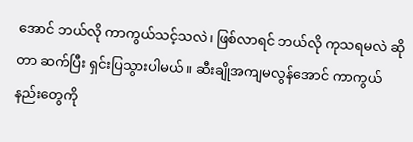အောင် ဘယ်လို ကာကွယ်သင့်သလဲ၊ ဖြစ်လာရင် ဘယ်လို ကုသရမလဲ ဆိုတာ ဆက်ပြီး ရှင်းပြသွားပါမယ်။ ဆီးချိုအကျမလွန်အောင် ကာကွယ်နည်းတွေကို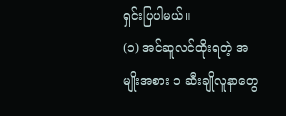ရှင်းပြပါမယ်။
(၁) အင်ဆူလင်ထိုးရတဲ့ အမျိုးအစား ၁ ဆီးချိုလူနာတွေ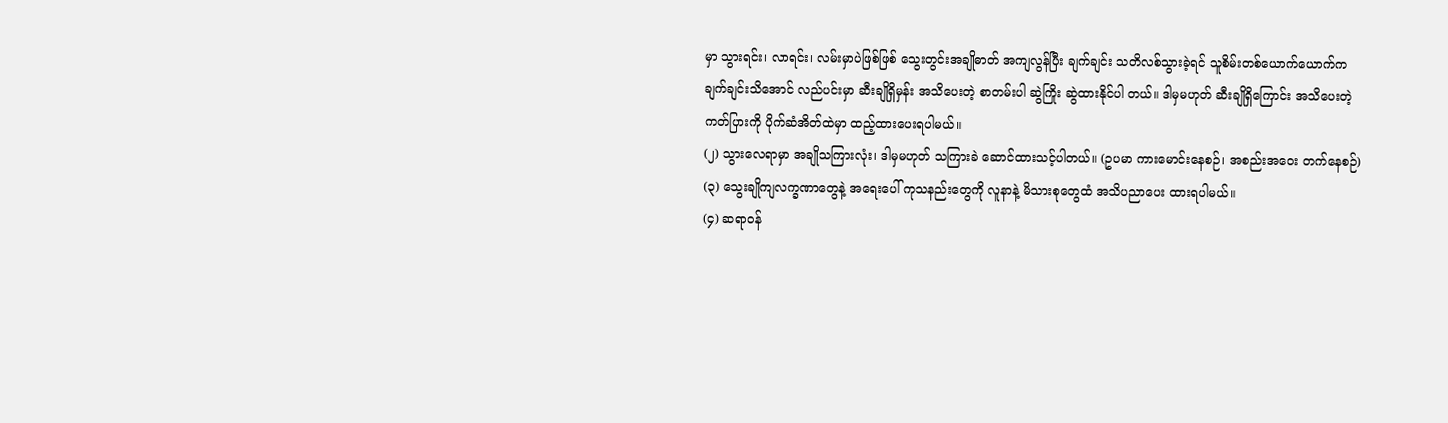မှာ သွားရင်း၊ လာရင်း၊ လမ်းမှာပဲဖြစ်ဖြစ် သွေးတွင်းအချိုဓာတ် အကျလွန်ပြီး ချက်ချင်း သတိလစ်သွားခဲ့ရင် သူစိမ်းတစ်ယောက်ယောက်က ချက်ချင်းသိအောင် လည်ပင်းမှာ ဆီးချိုရှိမှန်း အသိပေးတဲ့ စာတမ်းပါ ဆွဲကြိုး ဆွဲထားနိုင်ပါ တယ်။ ဒါမှမဟုတ် ဆီးချိုရှိကြောင်း အသိပေးတဲ့ ကတ်ပြားကို ပိုက်ဆံအိတ်ထဲမှာ ထည့်ထားပေးရပါမယ်။
(၂) သွားလေရာမှာ အချိုသကြားလုံး၊ ဒါမှမဟုတ် သကြားခဲ ဆောင်ထားသင့်ပါတယ်။ (ဥပမာ ကားမောင်းနေစဉ်၊ အစည်းအဝေး တက်နေစဉ်)
(၃) သွေးချိုကျလက္ခဏာတွေနဲ့ အရေးပေါ် ကုသနည်းတွေကို လူနာနဲ့ မိသားစုတွေထံ အသိပညာပေး ထားရပါမယ်။
(၄) ဆရာဝန်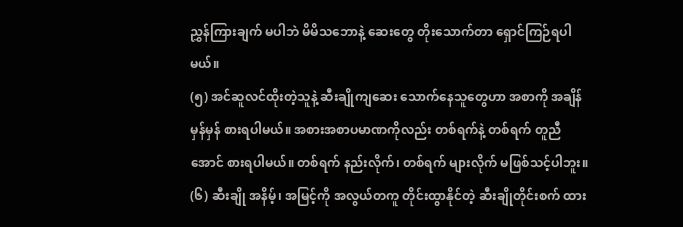ညွှန်ကြားချက် မပါဘဲ မိမိသဘောနဲ့ ဆေးတွေ တိုးသောက်တာ ရှောင်ကြဉ်ရပါမယ်။
(၅) အင်ဆူလင်ထိုးတဲ့သူနဲ့ ဆီးချိုကျဆေး သောက်နေသူတွေဟာ အစာကို အချိန်မှန်မှန် စားရပါမယ်။ အစားအစာပမာဏကိုလည်း တစ်ရက်နဲ့ တစ်ရက် တူညီအောင် စားရပါမယ်။ တစ်ရက် နည်းလိုက်၊ တစ်ရက် များလိုက် မဖြစ်သင့်ပါဘူး။
(၆) ဆီးချို အနိမ့်၊ အမြင့်ကို အလွယ်တကူ တိုင်းထွာနိုင်တဲ့ ဆီးချိုတိုင်းစက် ထား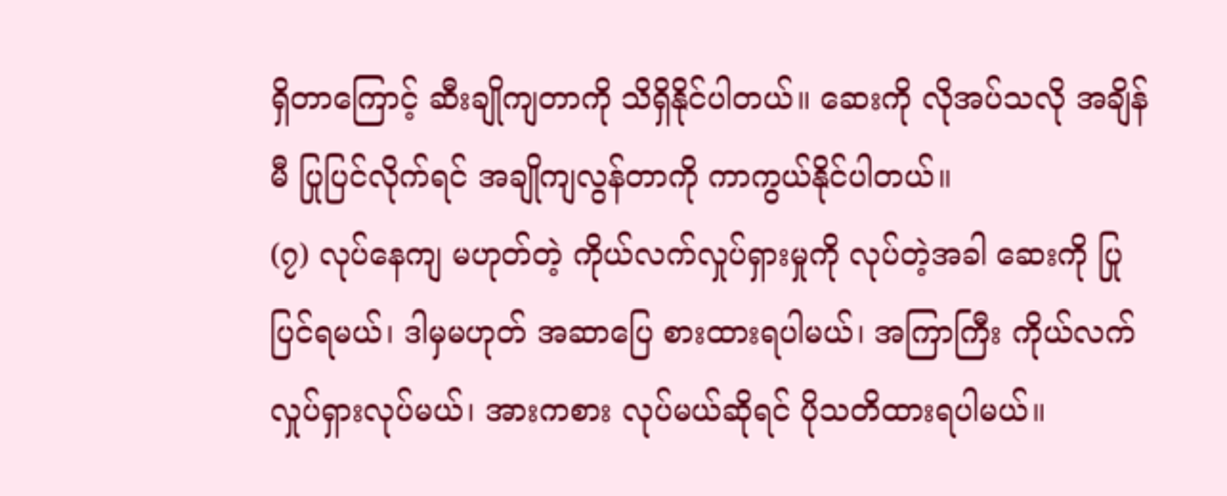ရှိတာကြောင့် ဆီးချိုကျတာကို သိရှိနိုင်ပါတယ်။ ဆေးကို လိုအပ်သလို အချိန်မီ ပြုပြင်လိုက်ရင် အချိုကျလွန်တာကို ကာကွယ်နိုင်ပါတယ်။
(၇) လုပ်နေကျ မဟုတ်တဲ့ ကိုယ်လက်လှုပ်ရှားမှုကို လုပ်တဲ့အခါ ဆေးကို ပြုပြင်ရမယ်၊ ဒါမှမဟုတ် အဆာပြေ စားထားရပါမယ်၊ အကြာကြီး ကိုယ်လက်လှုပ်ရှားလုပ်မယ်၊ အားကစား လုပ်မယ်ဆိုရင် ပိုသတိထားရပါမယ်။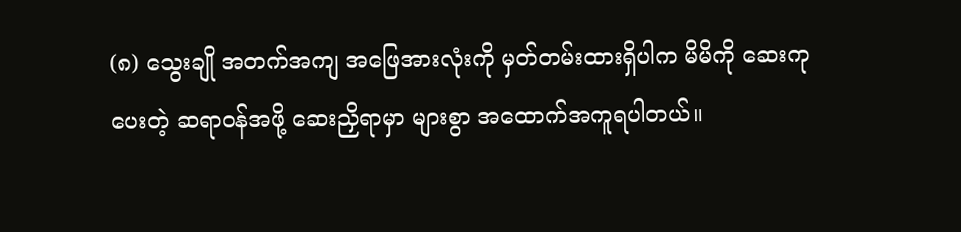(၈) သွေးချို အတက်အကျ အဖြေအားလုံးကို မှတ်တမ်းထားရှိပါက မိမိကို ဆေးကုပေးတဲ့ ဆရာဝန်အဖို့ ဆေးညှိရာမှာ များစွာ အထောက်အကူရပါတယ်။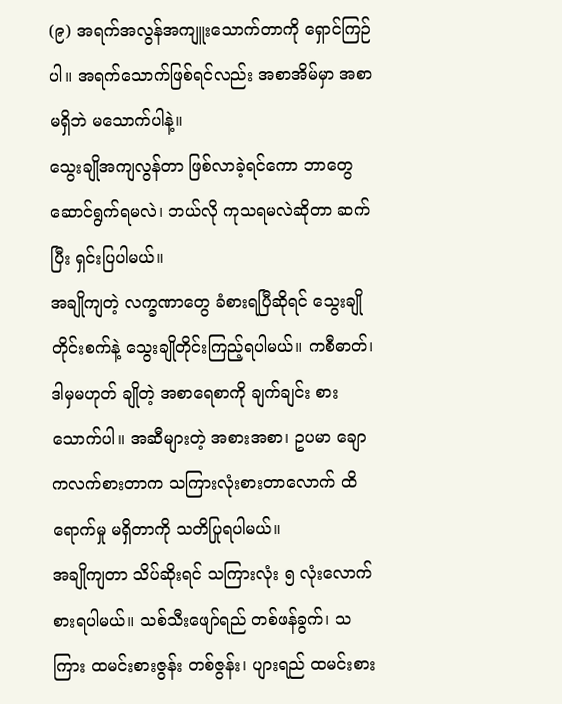(၉) အရက်အလွန်အကျူးသောက်တာကို ရှောင်ကြဉ်ပါ။ အရက်သောက်ဖြစ်ရင်လည်း အစာအိမ်မှာ အစာမရှိဘဲ မသောက်ပါနဲ့။
သွေးချိုအကျလွန်တာ ဖြစ်လာခဲ့ရင်ကော ဘာတွေ ဆောင်ရွက်ရမလဲ၊ ဘယ်လို ကုသရမလဲဆိုတာ ဆက်ပြီး ရှင်းပြပါမယ်။
အချိုကျတဲ့ လက္ခဏာတွေ ခံစားရပြီဆိုရင် သွေးချိုတိုင်းစက်နဲ့ သွေးချိုတိုင်းကြည့်ရပါမယ်။ ကစီဓာတ်၊ ဒါမှမဟုတ် ချိုတဲ့ အစာရေစာကို ချက်ချင်း စားသောက်ပါ။ အဆီများတဲ့ အစားအစာ၊ ဥပမာ ချောကလက်စားတာက သကြားလုံးစားတာလောက် ထိရောက်မှု မရှိတာကို သတိပြုရပါမယ်။
အချိုကျတာ သိပ်ဆိုးရင် သကြားလုံး ၅ လုံးလောက် စားရပါမယ်။ သစ်သီးဖျော်ရည် တစ်ဖန်ခွက်၊ သကြား ထမင်းစားဇွန်း တစ်ဇွန်း၊ ပျားရည် ထမင်းစား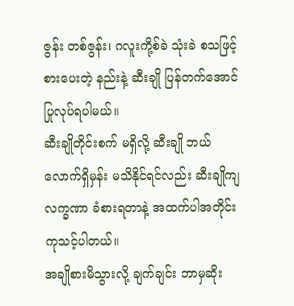ဇွန်း တစ်ဇွန်း၊ ဂလူးကို့စ်ခဲ သုံးခဲ စသဖြင့် စားပေးတဲ့ နည်းနဲ့ ဆီးချို ပြန်တက်အောင် ပြုလုပ်ရပါမယ်။
ဆီးချိုတိုင်းစက် မရှိလို့ ဆီးချို ဘယ်လောက်ရှိမှန်း မသိနိုင်ရင်လည်း ဆီးချိုကျ လက္ခဏာ ခံစားရတာနဲ့ အထက်ပါအတိုင်း ကုသင့်ပါတယ်။
အချိုစားမိသွားလို့ ချက်ချင်း ဘာမှဆိုး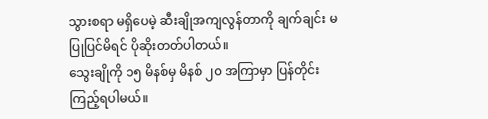သွားစရာ မရှိပေမဲ့ ဆီးချိုအကျလွန်တာကို ချက်ချင်း မပြုပြင်မိရင် ပိုဆိုးတတ်ပါတယ်။
သွေးချိုကို ၁၅ မိနစ်မှ မိနစ် ၂၀ အကြာမှာ ပြန်တိုင်းကြည့်ရပါမယ်။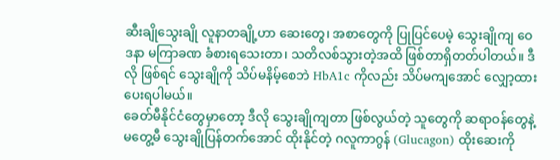ဆီးချိုသွေးချို လူနာတချို့ဟာ ဆေးတွေ၊ အစာတွေကို ပြုပြင်ပေမဲ့ သွေးချိုကျ ဝေဒနာ မကြာခဏ ခံစားရသေးတာ၊ သတိလစ်သွားတဲ့အထိ ဖြစ်တာရှိတတ်ပါတယ်။ ဒီလို ဖြစ်ရင် သွေးချိုကို သိပ်မနိမ့်စေဘဲ HbA1c ကိုလည်း သိပ်မကျအောင် လျှော့ထားပေးရပါမယ်။
ခေတ်မီနိုင်ငံတွေမှာတော့ ဒီလို သွေးချိုကျတာ ဖြစ်လွယ်တဲ့ သူတွေကို ဆရာဝန်တွေနဲ့ မတွေ့မီ သွေးချိုပြန်တက်အောင် ထိုးနိုင်တဲ့ ဂလူကာဂွန် (Glucagon) ထိုးဆေးကို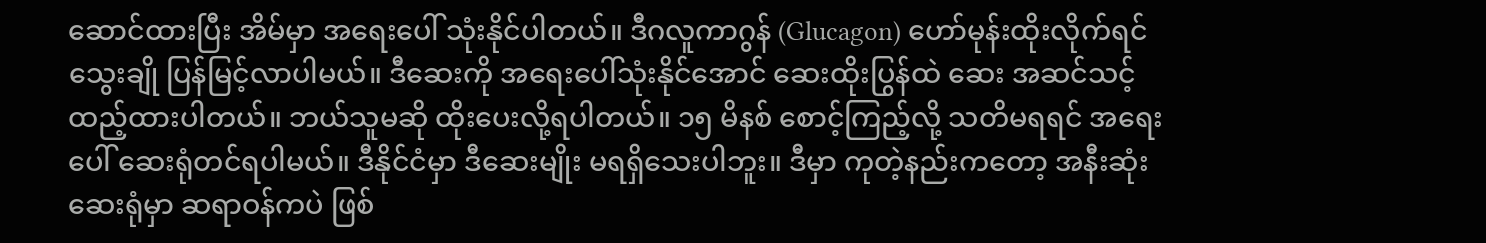ဆောင်ထားပြီး အိမ်မှာ အရေးပေါ် သုံးနိုင်ပါတယ်။ ဒီဂလူကာဂွန် (Glucagon) ဟော်မုန်းထိုးလိုက်ရင် သွေးချို ပြန်မြင့်လာပါမယ်။ ဒီဆေးကို အရေးပေါ်သုံးနိုင်အောင် ဆေးထိုးပြွန်ထဲ ဆေး အဆင်သင့် ထည့်ထားပါတယ်။ ဘယ်သူမဆို ထိုးပေးလို့ရပါတယ်။ ၁၅ မိနစ် စောင့်ကြည့်လို့ သတိမရရင် အရေးပေါ် ဆေးရုံတင်ရပါမယ်။ ဒီနိုင်ငံမှာ ဒီဆေးမျိုး မရရှိသေးပါဘူး။ ဒီမှာ ကုတဲ့နည်းကတော့ အနီးဆုံးဆေးရုံမှာ ဆရာဝန်ကပဲ ဖြစ်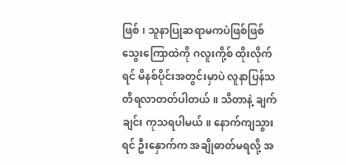ဖြစ်၊ သူနာပြုဆရာမကပဲဖြစ်ဖြစ် သွေးကြောထဲကို ဂလူးကို့စ် ထိုးလိုက်ရင် မိနစ်ပိုင်းအတွင်းမှာပဲ လူနာပြန်သတိရလာတတ်ပါတယ်။ သိတာနဲ့ ချက်ချင်း ကုသရပါမယ်။ နောက်ကျသွားရင် ဦးနှောက်က အချိုဓာတ်မရလို့ အ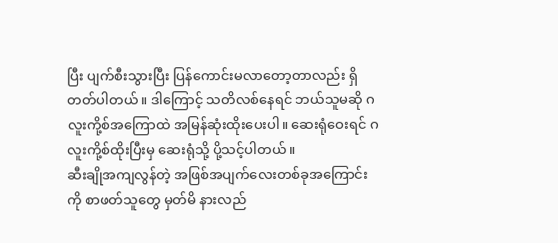ပြီး ပျက်စီးသွားပြီး ပြန်ကောင်းမလာတော့တာလည်း ရှိတတ်ပါတယ်။ ဒါကြောင့် သတိလစ်နေရင် ဘယ်သူမဆို ဂလူးကို့စ်အကြောထဲ အမြန်ဆုံးထိုးပေးပါ။ ဆေးရုံဝေးရင် ဂလူးကို့စ်ထိုးပြီးမှ ဆေးရုံသို့ ပို့သင့်ပါတယ်။
ဆီးချိုအကျလွန်တဲ့ အဖြစ်အပျက်လေးတစ်ခုအကြောင်းကို စာဖတ်သူတွေ မှတ်မိ နားလည်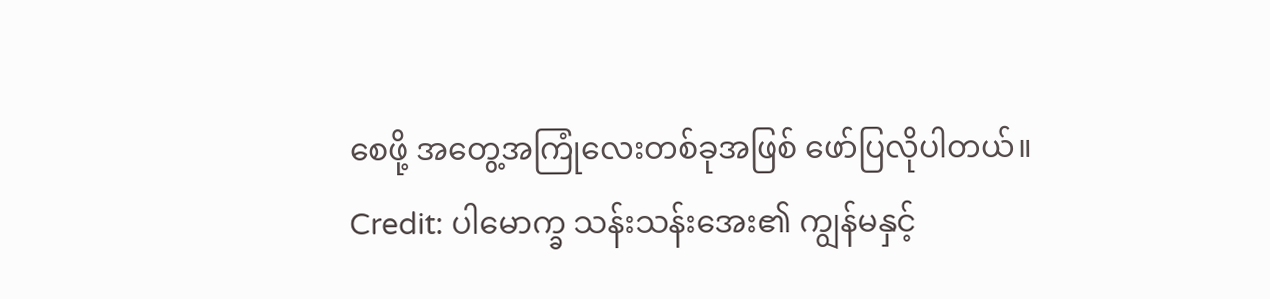စေဖို့ အတွေ့အကြုံလေးတစ်ခုအဖြစ် ဖော်ပြလိုပါတယ်။
Credit: ပါမောက္ခ သန်းသန်းအေး၏ ကျွန်မနှင့်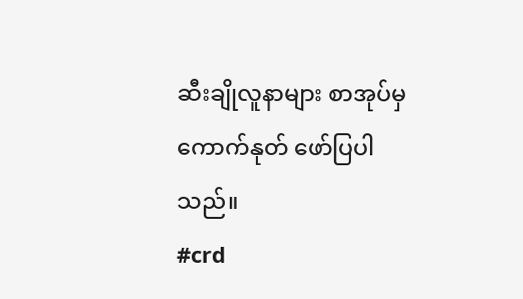ဆီးချိုလူနာများ စာအုပ်မှ ကောက်နုတ် ဖော်ပြပါသည်။
#crd